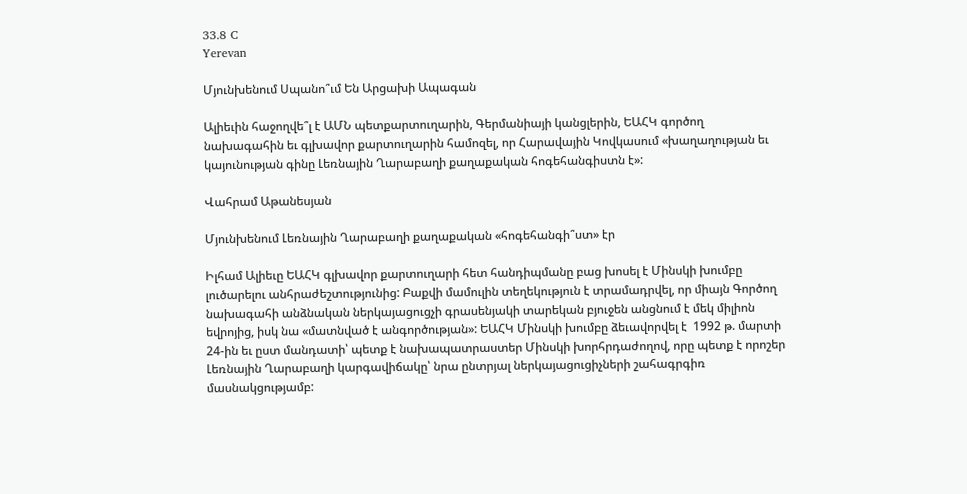33.8 C
Yerevan

Մյունխենում Սպանո՞ւմ Են Արցախի Ապագան

Ալիեւին հաջողվե՞լ է ԱՄՆ պետքարտուղարին, Գերմանիայի կանցլերին, ԵԱՀԿ գործող նախագահին եւ գլխավոր քարտուղարին համոզել, որ Հարավային Կովկասում «խաղաղության եւ կայունության գինը Լեռնային Ղարաբաղի քաղաքական հոգեհանգիստն է»:

Վահրամ Աթանեսյան

Մյունխենում Լեռնային Ղարաբաղի քաղաքական «հոգեհանգի՞ստ» էր

Իլհամ Ալիեւը ԵԱՀԿ գլխավոր քարտուղարի հետ հանդիպմանը բաց խոսել է Մինսկի խումբը լուծարելու անհրաժեշտությունից: Բաքվի մամուլին տեղեկություն է տրամադրվել, որ միայն Գործող նախագահի անձնական ներկայացուցչի գրասենյակի տարեկան բյուջեն անցնում է մեկ միլիոն եվրոյից, իսկ նա «մատնված է անգործության»: ԵԱՀԿ Մինսկի խումբը ձեւավորվել է  1992 թ. մարտի 24-ին եւ ըստ մանդատի՝ պետք է նախապատրաստեր Մինսկի խորհրդաժողով, որը պետք է որոշեր Լեռնային Ղարաբաղի կարգավիճակը՝ նրա ընտրյալ ներկայացուցիչների շահագրգիռ մասնակցությամբ: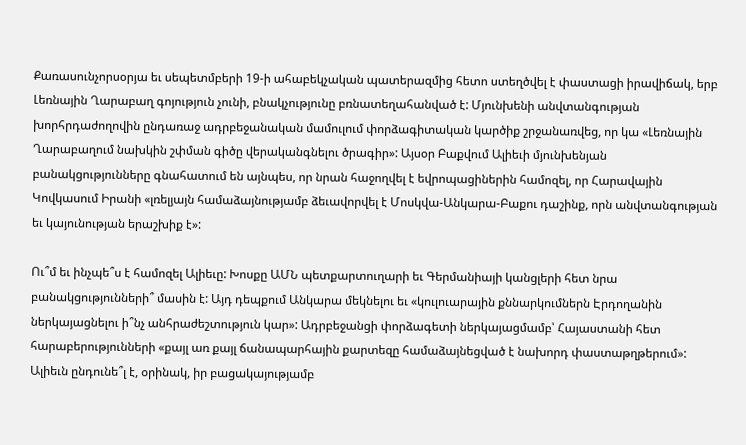Քառասունչորսօրյա եւ սեպետմբերի 19‑ի ահաբեկչական պատերազմից հետո ստեղծվել է փաստացի իրավիճակ, երբ Լեռնային Ղարաբաղ գոյություն չունի, բնակչությունը բռնատեղահանված է: Մյունխենի անվտանգության խորհրդաժողովին ընդառաջ ադրբեջանական մամուլում փորձագիտական կարծիք շրջանառվեց, որ կա «Լեռնային Ղարաբաղում նախկին շփման գիծը վերականգնելու ծրագիր»: Այսօր Բաքվում Ալիեւի մյունխենյան բանակցությունները գնահատում են այնպես, որ նրան հաջողվել է եվրոպացիներին համոզել, որ Հարավային Կովկասում Իրանի «լռելյայն համաձայնությամբ ձեւավորվել է Մոսկվա-Անկարա-Բաքու դաշինք, որն անվտանգության եւ կայունության երաշխիք է»:

Ու՞մ եւ ինչպե՞ս է համոզել Ալիեւը: Խոսքը ԱՄՆ պետքարտուղարի եւ Գերմանիայի կանցլերի հետ նրա բանակցությունների՞ մասին է: Այդ դեպքում Անկարա մեկնելու եւ «կուլուարային քննարկումներն Էրդողանին ներկայացնելու ի՞նչ անհրաժեշտություն կար»: Ադրբեջանցի փորձագետի ներկայացմամբ՝ Հայաստանի հետ հարաբերությունների «քայլ առ քայլ ճանապարհային քարտեզը համաձայնեցված է նախորդ փաստաթղթերում»: Ալիեւն ընդունե՞լ է, օրինակ, իր բացակայությամբ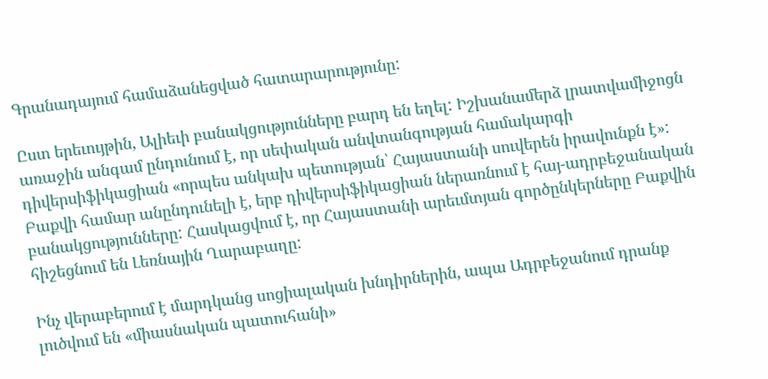Գրանադայում համաձանեցված հատարարությունը:

Ըստ երեւույթին, Ալիեւի բանակցությունները բարդ են եղել: Իշխանամերձ լրատվամիջոցն առաջին անգամ ընդունում է, որ սեփական անվտանգության համակարգի դիվերսիֆիկացիան «որպես անկախ պետության՝ Հայաստանի սուվերեն իրավունքն է»: Բաքվի համար անընդունելի է, երբ դիվերսիֆիկացիան ներառնում է հայ-ադրբեջանական բանակցությունները: Հասկացվում է, որ Հայաստանի արեւմտյան գործընկերները Բաքվին հիշեցնում են Լեռնային Ղարաբաղը:

Ինչ վերաբերում է մարդկանց սոցիալական խնդիրներին, ապա Ադրբեջանում դրանք լուծվում են «միասնական պատուհանի»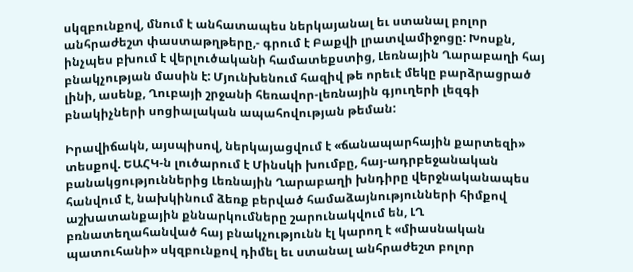սկզբունքով, մնում է անհատապես ներկայանալ եւ ստանալ բոլոր անհրաժեշտ փաստաթղթերը,- գրում է Բաքվի լրատվամիջոցը: Խոսքն, ինչպես բխում է վերլուծականի համատեքստից, Լեռնային Ղարաբաղի հայ բնակչության մասին է: Մյունխենում հազիվ թե որեւէ մեկը բարձրացրած լինի, ասենք, Ղուբայի շրջանի հեռավոր-լեռնային գյուղերի լեզգի բնակիչների սոցիալական ապահովության թեման:

Իրավիճակն, այսպիսով, ներկայացվում է «ճանապարհային քարտեզի» տեսքով. ԵԱՀԿ‑ն լուծարում է Մինսկի խումբը, հայ-ադրբեջանական բանակցություններից Լեռնային Ղարաբաղի խնդիրը վերջնականապես հանվում է, նախկինում ձեռք բերված համաձայնությունների հիմքով աշխատանքային քննարկումները շարունակվում են, ԼՂ բռնատեղահանված հայ բնակչությունն էլ կարող է «միասնական պատուհանի» սկզբունքով դիմել եւ ստանալ անհրաժեշտ բոլոր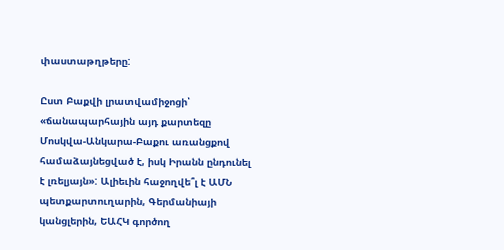փաստաթղթերը:

Ըստ Բաքվի լրատվամիջոցի՝ «ճանապարհային այդ քարտեզը Մոսկվա-Անկարա-Բաքու առանցքով համաձայնեցված է, իսկ Իրանն ընդունել է լռելյայն»: Ալիեւին հաջողվե՞լ է ԱՄՆ պետքարտուղարին, Գերմանիայի կանցլերին, ԵԱՀԿ գործող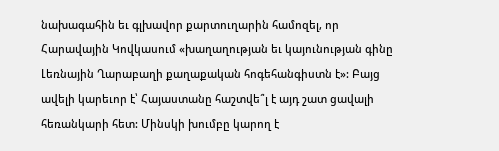նախագահին եւ գլխավոր քարտուղարին համոզել, որ Հարավային Կովկասում «խաղաղության եւ կայունության գինը Լեռնային Ղարաբաղի քաղաքական հոգեհանգիստն է»: Բայց ավելի կարեւոր է՝ Հայաստանը հաշտվե՞լ է այդ շատ ցավալի հեռանկարի հետ: Մինսկի խումբը կարող է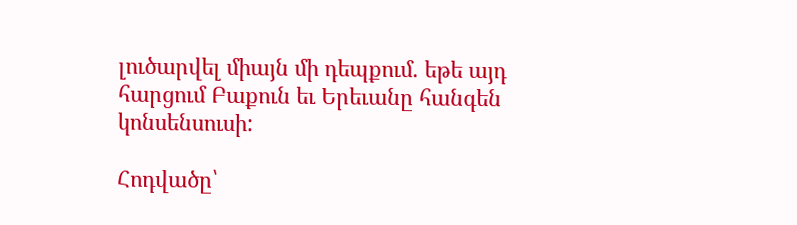լուծարվել միայն մի դեպքում. եթե այդ հարցում Բաքուն եւ Երեւանը հանգեն կոնսենսուսի:

Հոդվածը՝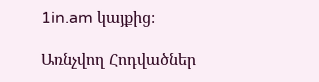1in.am կայքից։

Առնչվող Հոդվածներ